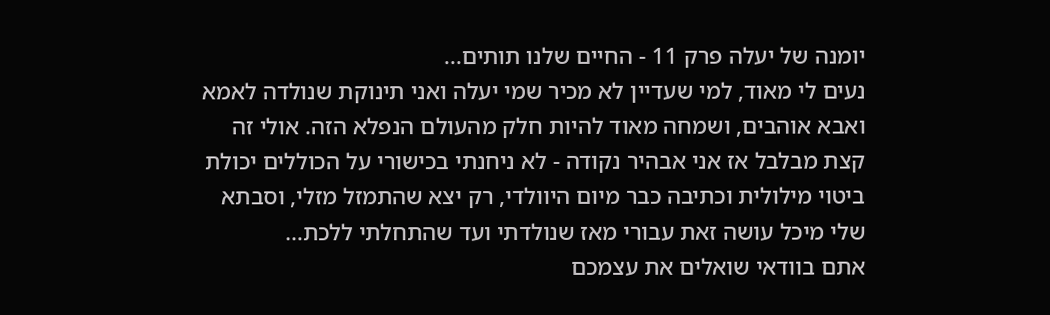יומנה של יעלה פרק 11 - החיים שלנו תותים...
נעים לי מאוד, למי שעדיין לא מכיר שמי יעלה ואני תינוקת שנולדה לאמא ואבא אוהבים, ושמחה מאוד להיות חלק מהעולם הנפלא הזה. אולי זה קצת מבלבל אז אני אבהיר נקודה - לא ניחנתי בכישורי על הכוללים יכולת ביטוי מילולית וכתיבה כבר מיום היוולדי, רק יצא שהתמזל מזלי, וסבתא שלי מיכל עושה זאת עבורי מאז שנולדתי ועד שהתחלתי ללכת…
אתם בוודאי שואלים את עצמכם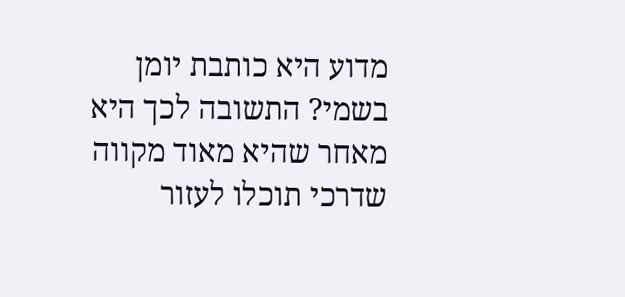מדוע היא כותבת יומן בשמי? התשובה לכך היא מאחר שהיא מאוד מקווה שדרכי תוכלו לעזור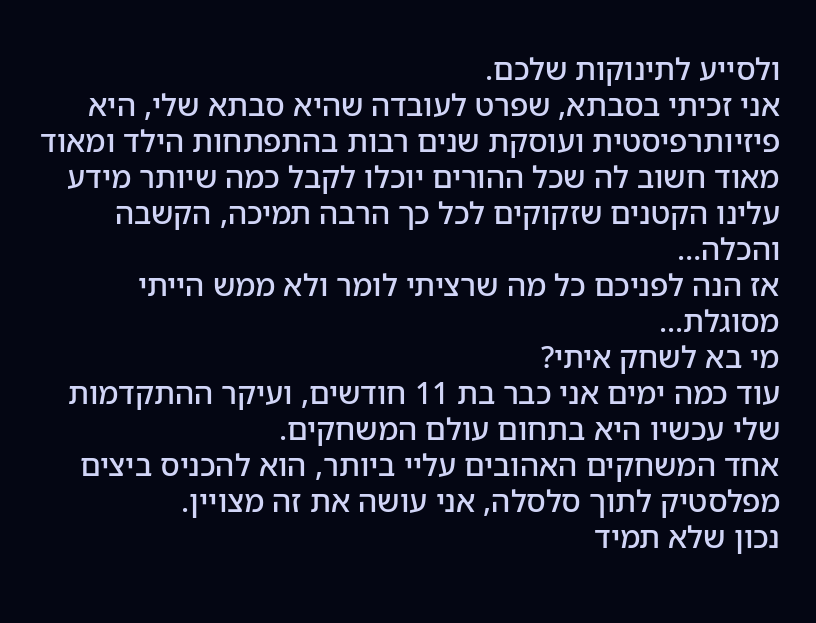ולסייע לתינוקות שלכם.
אני זכיתי בסבתא, שפרט לעובדה שהיא סבתא שלי, היא פיזיותרפיסטית ועוסקת שנים רבות בהתפתחות הילד ומאוד מאוד חשוב לה שכל ההורים יוכלו לקבל כמה שיותר מידע עלינו הקטנים שזקוקים לכל כך הרבה תמיכה, הקשבה והכלה…
אז הנה לפניכם כל מה שרציתי לומר ולא ממש הייתי מסוגלת...
מי בא לשחק איתי?
עוד כמה ימים אני כבר בת 11 חודשים, ועיקר ההתקדמות שלי עכשיו היא בתחום עולם המשחקים.
אחד המשחקים האהובים עליי ביותר, הוא להכניס ביצים מפלסטיק לתוך סלסלה, אני עושה את זה מצויין.
נכון שלא תמיד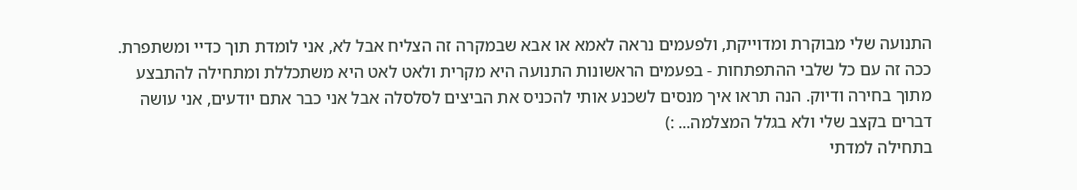התנועה שלי מבוקרת ומדוייקת, ולפעמים נראה לאמא או אבא שבמקרה זה הצליח אבל לא, אני לומדת תוך כדיי ומשתפרת.
ככה זה עם כל שלבי ההתפתחות - בפעמים הראשונות התנועה היא מקרית ולאט לאט היא משתכללת ומתחילה להתבצע מתוך בחירה ודיוק. הנה תראו איך מנסים לשכנע אותי להכניס את הביצים לסלסלה אבל אני כבר אתם יודעים, אני עושה דברים בקצב שלי ולא בגלל המצלמה... :)
בתחילה למדתי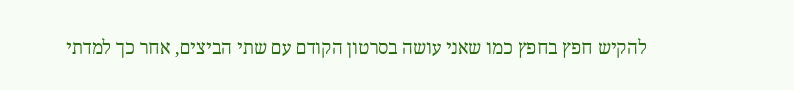להקיש חפץ בחפץ כמו שאני עושה בסרטון הקודם עם שתי הביצים, אחר כך למדתי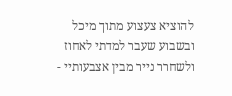להוציא צעצוע מתוך מיכל ובשבוע שעבר למדתי לאחוז ולשחרר נייר מבין אצבעותיי -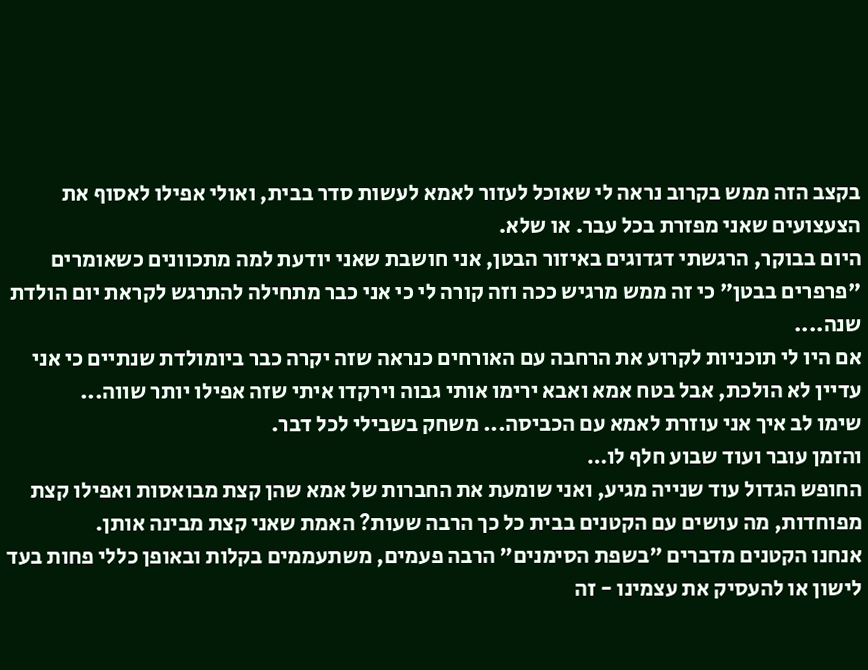בקצב הזה ממש בקרוב נראה לי שאוכל לעזור לאמא לעשות סדר בבית, ואולי אפילו לאסוף את הצעצועים שאני מפזרת בכל עבר. או שלא.
היום בבוקר, הרגשתי דגדוגים באיזור הבטן, אני חושבת שאני יודעת למה מתכוונים כשאומרים "פרפרים בבטן" כי זה ממש מרגיש ככה וזה קורה לי כי אני כבר מתחילה להתרגש לקראת יום הולדת שנה....
אם היו לי תוכניות לקרוע את הרחבה עם האורחים כנראה שזה יקרה כבר ביומולדת שנתיים כי אני עדיין לא הולכת, אבל בטח אמא ואבא ירימו אותי גבוה וירקדו איתי שזה אפילו יותר שווה...
שימו לב איך אני עוזרת לאמא עם הכביסה... משחק בשבילי לכל דבר.
והזמן עובר ועוד שבוע חלף לו…
החופש הגדול עוד שנייה מגיע, ואני שומעת את החברות של אמא שהן קצת מבואסות ואפילו קצת מפוחדות, מה עושים עם הקטנים בבית כל כך הרבה שעות? האמת שאני קצת מבינה אותן.
אנחנו הקטנים מדברים "בשפת הסימנים" הרבה פעמים, משתעממים בקלות ובאופן כללי פחות בעד לישון או להעסיק את עצמינו - זה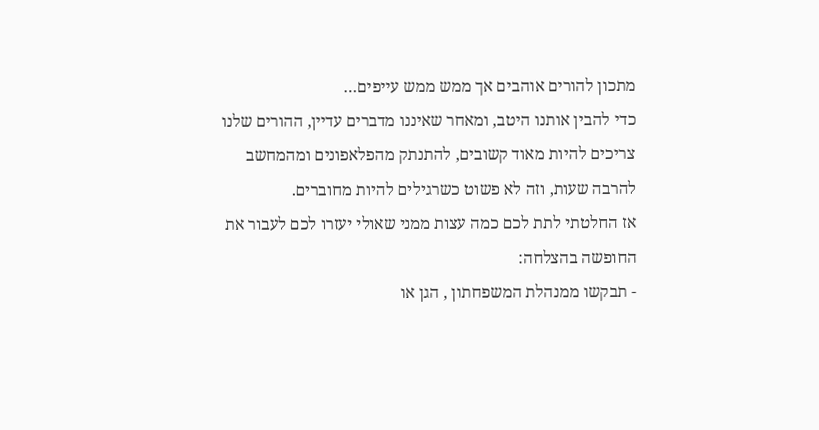מתכון להורים אוהבים אך ממש ממש עייפים…
כדי להבין אותנו היטב, ומאחר שאיננו מדברים עדיין, ההורים שלנו צריכים להיות מאוד קשובים, להתנתק מהפלאפונים ומהמחשב להרבה שעות, וזה לא פשוט כשרגילים להיות מחוברים.
אז החלטתי לתת לכם כמה עצות ממני שאולי יעזרו לכם לעבור את החופשה בהצלחה:
- תבקשו ממנהלת המשפחתון , הגן או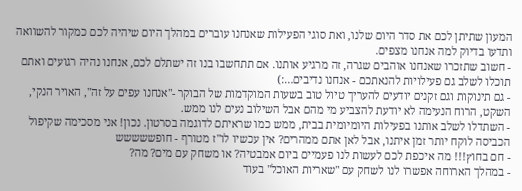המעון שתיתן לכם את סדר היום שלנו, ואת סוגי הפעילות שאנחנו עוברים במהלך היום שיהיה לכם כמקור להשוואה ותדעו בדיוק למה אנחנו מצפים.
- חשוב שתזכרו שאנחנו אוהבים שגרה, זה מרגיע אותנו. אם תתחשבו בנו זה ישתלם לכם, אנחנו נהיה רגועים ואתם תוכלו לשלב גם פעילויות להנאתכם - אנחנו נדיבים…:)
- גם תינוקות וגם זקנים יודעים להעריך טיול טוב בשעות המוקדמות של הבוקר -"אנחנו עפים על זה", האויר הנקי, השקט, הרוח הנעימה לא יודעת להצביע מי מהם אבל השילוב נעים לנו ממש.
- השתדלו לשלב אותנו בפעילות היומיומית בבית, ממש כמו שראיתם לדוגמה בסרטון. נכון! אני מסכימה שקיפול הכביסה לוקח יותר זמן איתנו, אבל לאן אתם ממהרים? אין עכשיו לו"ז מטורף - חופששששש
- חם בחוץ!!! מה איכפת לכם לעשות לנו פעמיים ביום אמבטיה? או משחק עם מים? מה?
- במהלך הארוחה אפשרו לנו לשחק עם "שאריות האוכל" בעוד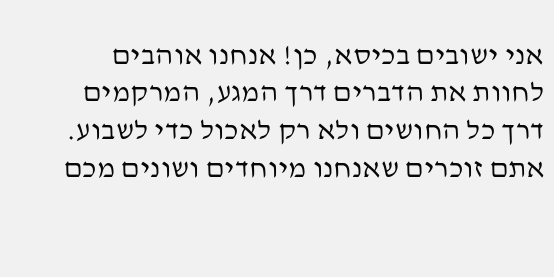אני ישובים בכיסא, כן! אנחנו אוהבים לחוות את הדברים דרך המגע, המרקמים דרך כל החושים ולא רק לאכול כדי לשבוע.
אתם זוכרים שאנחנו מיוחדים ושונים מכם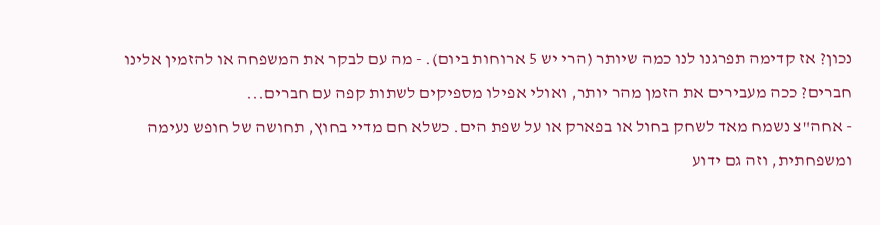נכון? אז קדימה תפרגנו לנו כמה שיותר (הרי יש 5 ארוחות ביום). - מה עם לבקר את המשפחה או להזמין אלינו חברים? ככה מעבירים את הזמן מהר יותר, ואולי אפילו מספיקים לשתות קפה עם חברים...
- אחה"צ נשמח מאד לשחק בחול או בפארק או על שפת הים. כשלא חם מדיי בחוץ, תחושה של חופש נעימה ומשפחתית, וזה גם ידוע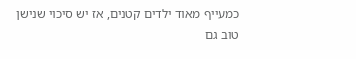כמעייף מאוד ילדים קטנים, אז יש סיכוי שנישן טוב גם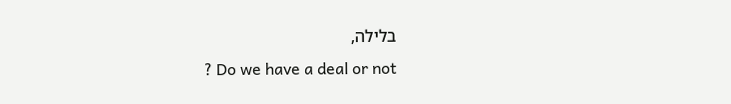בלילה,
? Do we have a deal or not